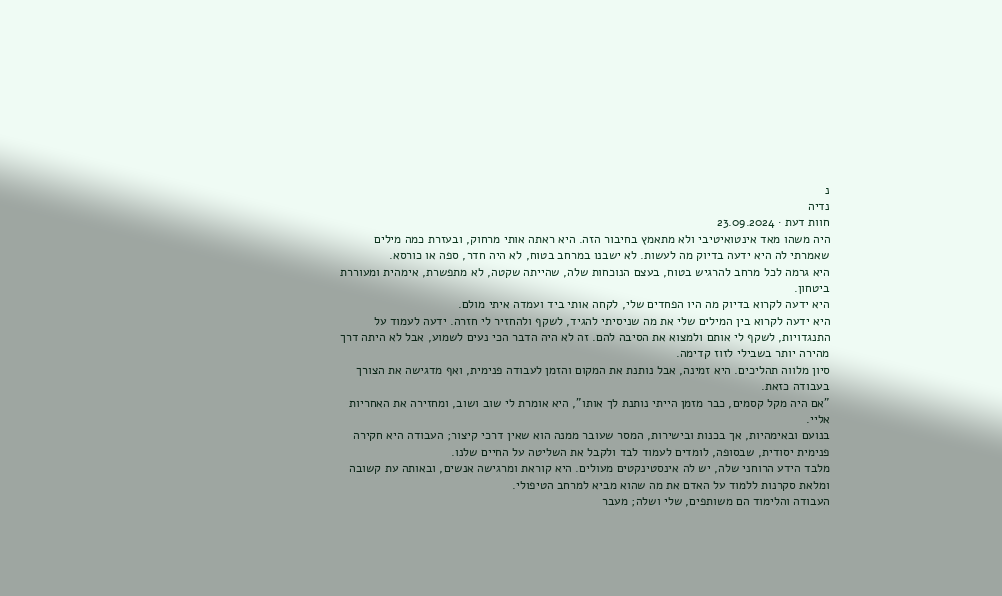נ
נדיה
חוות דעת · 23.09.2024
היה משהו מאד אינטואיטיבי ולא מתאמץ בחיבור הזה. היא ראתה אותי מרחוק, ובעזרת כמה מילים שאמרתי לה היא ידעה בדיוק מה לעשות. לא ישבנו במרחב בטוח, לא היה חדר, ספה או כורסא.
היא גרמה לכל מרחב להרגיש בטוח, בעצם הנוכחות שלה, שהייתה שקטה, לא מתפשרת, אימהית ומעוררת ביטחון.
היא ידעה לקרוא בדיוק מה היו הפחדים שלי, לקחה אותי ביד ועמדה איתי מולם.
היא ידעה לקרוא בין המילים שלי את מה שניסיתי להגיד, לשקף ולהחזיר לי חזרה. ידעה לעמוד על התנגדויות, לשקף לי אותם ולמצוא את הסיבה להם. זה לא היה הדבר הכי נעים לשמוע, אבל לא היתה דרך מהירה יותר בשבילי לזוז קדימה.
סיון מלווה תהליכים. היא זמינה, אבל נותנת את המקום והזמן לעבודה פנימית, ואף מדגישה את הצורך בעבודה כזאת.
"אם היה מקל קסמים, כבר מזמן הייתי נותנת לך אותו", היא אומרת לי שוב ושוב, ומחזירה את האחריות אליי.
בנועם ובאימהיות, אך בכנות ובישירות, המסר שעובר ממנה הוא שאין דרכי קיצור; העבודה היא חקירה פנימית יסודית, שבסופה, לומדים לעמוד לבד ולקבל את השליטה על החיים שלנו.
מלבד הידע הרוחני שלה, יש לה אינסטינקטים מעולים. היא קוראת ומרגישה אנשים, ובאותה עת קשובה ומלאת סקרנות ללמוד על האדם את מה שהוא מביא למרחב הטיפולי.
העבודה והלימוד הם משותפים, שלי ושלה; מעבר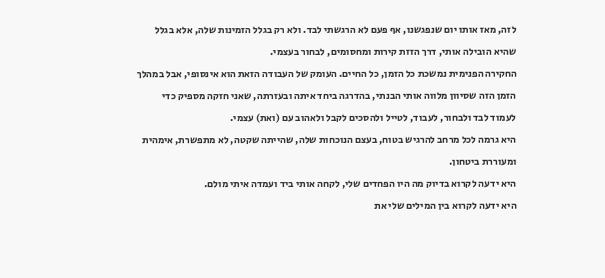לזה, מאז אותו יום שנפגשנו, אף פעם לא הרגשתי לבד. ולא רק בגלל הזמינות שלה, אלא בגלל שהיא הובילה אותי, דרך הזזת קירות ומחסומים, לבחור בעצמי.
החקירה הפנימית נמשכת כל הזמן, כל החיים. העומק של העבודה הזאת הוא אינסופי, אבל במהלך הזמן הזה שסיוון מלווה אותי הבנתי, בהדרגה ביחד איתה ובעזרתה, שאני חזקה מספיק כדי לעמוד לבד ולבחור, לעבוד, לטייל ולהסכים לקבל ולאהוב עם (ואת) עצמי.
היא גרמה לכל מרחב להרגיש בטוח, בעצם הנוכחות שלה, שהייתה שקטה, לא מתפשרת, אימהית ומעוררת ביטחון.
היא ידעה לקרוא בדיוק מה היו הפחדים שלי, לקחה אותי ביד ועמדה איתי מולם.
היא ידעה לקרוא בין המילים שלי את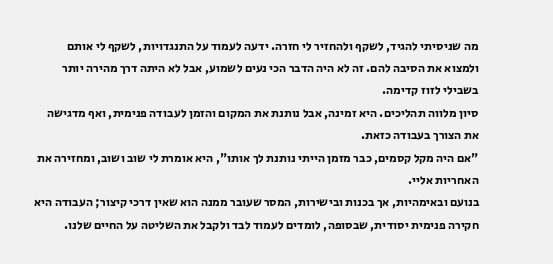מה שניסיתי להגיד, לשקף ולהחזיר לי חזרה. ידעה לעמוד על התנגדויות, לשקף לי אותם ולמצוא את הסיבה להם. זה לא היה הדבר הכי נעים לשמוע, אבל לא היתה דרך מהירה יותר בשבילי לזוז קדימה.
סיון מלווה תהליכים. היא זמינה, אבל נותנת את המקום והזמן לעבודה פנימית, ואף מדגישה את הצורך בעבודה כזאת.
"אם היה מקל קסמים, כבר מזמן הייתי נותנת לך אותו", היא אומרת לי שוב ושוב, ומחזירה את האחריות אליי.
בנועם ובאימהיות, אך בכנות ובישירות, המסר שעובר ממנה הוא שאין דרכי קיצור; העבודה היא חקירה פנימית יסודית, שבסופה, לומדים לעמוד לבד ולקבל את השליטה על החיים שלנו.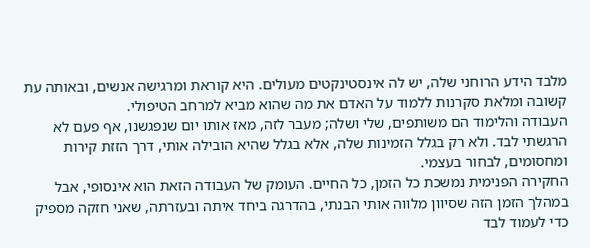מלבד הידע הרוחני שלה, יש לה אינסטינקטים מעולים. היא קוראת ומרגישה אנשים, ובאותה עת קשובה ומלאת סקרנות ללמוד על האדם את מה שהוא מביא למרחב הטיפולי.
העבודה והלימוד הם משותפים, שלי ושלה; מעבר לזה, מאז אותו יום שנפגשנו, אף פעם לא הרגשתי לבד. ולא רק בגלל הזמינות שלה, אלא בגלל שהיא הובילה אותי, דרך הזזת קירות ומחסומים, לבחור בעצמי.
החקירה הפנימית נמשכת כל הזמן, כל החיים. העומק של העבודה הזאת הוא אינסופי, אבל במהלך הזמן הזה שסיוון מלווה אותי הבנתי, בהדרגה ביחד איתה ובעזרתה, שאני חזקה מספיק כדי לעמוד לבד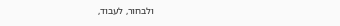ולבחור, לעבוד,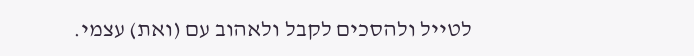לטייל ולהסכים לקבל ולאהוב עם (ואת) עצמי.